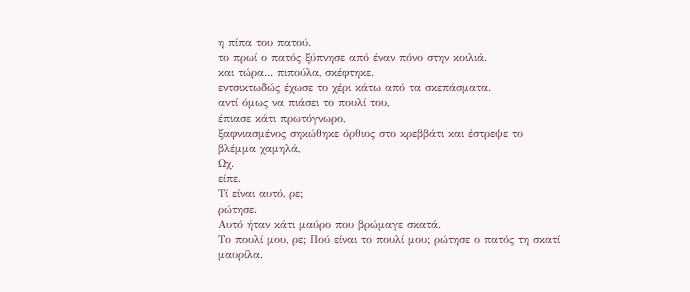η πίπα του πατού.
το πρωί ο πατός ξύπνησε από έναν πόνο στην κοιλιά.
και τώρα... πιπούλα, σκέφτηκε.
εντσικτωδώς έχωσε το χέρι κάτω από τα σκεπάσματα.
αντί όμως να πιάσει το πουλί του,
έπιασε κάτι πρωτόγνωρο,
ξαφνιασμένος σηκώθηκε όρθιος στο κρεββάτι και έστρεψε το βλέμμα χαμηλά,
Ωχ.
είπε.
Τί είναι αυτό, ρε;
ρώτησε.
Αυτό ήταν κάτι μαύρο που βρώμαγε σκατά.
Το πουλί μου, ρε; Πού είναι το πουλί μου; ρώτησε ο πατός τη σκατί μαυρίλα.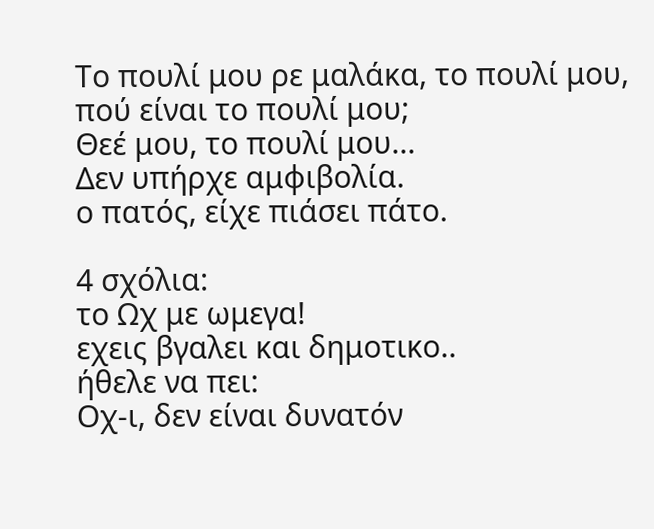Το πουλί μου ρε μαλάκα, το πουλί μου, πού είναι το πουλί μου;
Θεέ μου, το πουλί μου...
Δεν υπήρχε αμφιβολία.
ο πατός, είχε πιάσει πάτο.

4 σχόλια:
το Ωχ με ωμεγα!
εχεις βγαλει και δημοτικο..
ήθελε να πει:
Οχ-ι, δεν είναι δυνατόν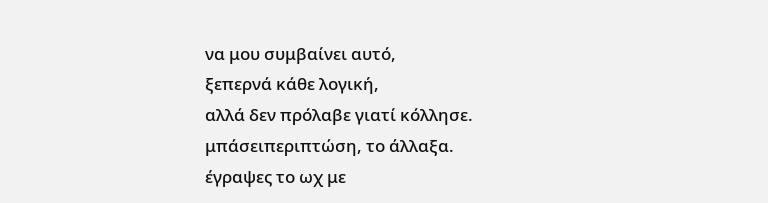να μου συμβαίνει αυτό,
ξεπερνά κάθε λογική,
αλλά δεν πρόλαβε γιατί κόλλησε.
μπάσειπεριπτώση, το άλλαξα.
έγραψες το ωχ με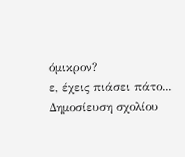όμικρον?
ε, έχεις πιάσει πάτο...
Δημοσίευση σχολίου